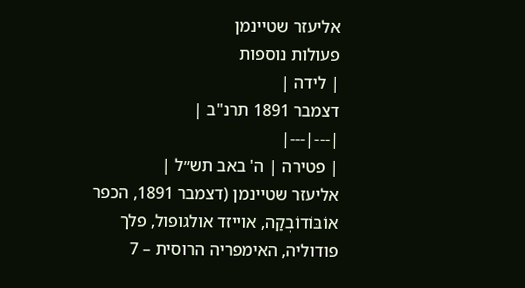אליעזר שטיינמן
פעולות נוספות
| לידה |
דצמבר 1891 תרנ"ב |
|---|---|
| פטירה | ה' באב תש״ל |
אליעזר שטיינמן (דצמבר 1891, הכפר אוֹבּוֹדוֹבְקַה, אוייזד אולגופול, פלך פודוליה, האימפריה הרוסית – 7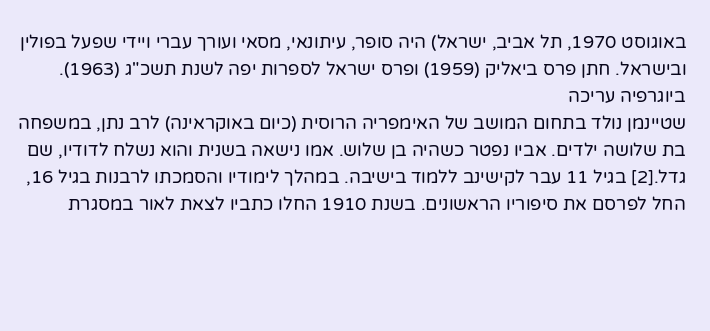באוגוסט 1970, תל אביב, ישראל) היה סופר, עיתונאי, מסאי ועורך עברי ויידי שפעל בפולין ובישראל. חתן פרס ביאליק (1959) ופרס ישראל לספרות יפה לשנת תשכ"ג (1963).
ביוגרפיה עריכה
שטיינמן נולד בתחום המושב של האימפריה הרוסית (כיום באוקראינה) לרב נתן, במשפחה בת שלושה ילדים. אביו נפטר כשהיה בן שלוש. אמו נישאה בשנית והוא נשלח לדודיו, שם גדל.[2] בגיל 11 עבר לקישינב ללמוד בישיבה. במהלך לימודיו והסמכתו לרבנות בגיל 16, החל לפרסם את סיפוריו הראשונים. בשנת 1910 החלו כתביו לצאת לאור במסגרת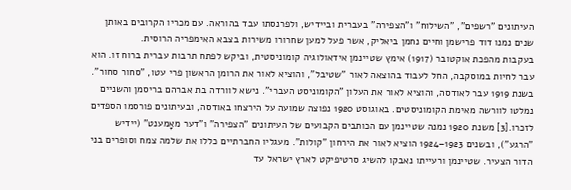העיתונים "רשפים", "השילוח" ו"הצפירה" בעברית וביידיש, ולפרנסתו עבד בהוראה. עם מכריו הקרובים באותן שנים נמנו דוד פרישמן וחיים נחמן ביאליק, אשר פעל למען שחרורו משירות בצבא האימפריה הרוסית.
בעקבות מהפכת אוקטובר (1917) אימץ שטיינמן אידאולוגיה קומוניסטית, וביקש לפתח תרבות עברית ברוח זו. הוא עבר לחיות במוסקבה, החל לעבוד בהוצאה לאור "שטיבל", והוציא לאור את הרומן הראשון פרי עטו, "סחור סחור". בשנת 1919 עבר לאודסה, והוציא לאור את העלון "הקומוניסט העברי". נישא לוורדה בת אברהם בריסמן והשניים נמלטו לוורשה מאימת הקומוניסטים. באוגוסט 1920 נפוצה שמועה על הירצחו באודסה, ובעיתונים פורסמו הספדים לזכרו.[3] משנת 1920 נמנה שטיינמן עם הכותבים הקבועים של העיתונים "הצפירה" ו"דער מאָמענט" (יידיש "הרגע"), ובשנים 1923–1924 הוציא לאור את הירחון "קולות". מעגליו החברתיים כללו את שלמה צמח וסופרים בני הדור הצעיר. שטיינמן ורעייתו נאבקו להשיג סרטיפיקט לארץ ישראל עד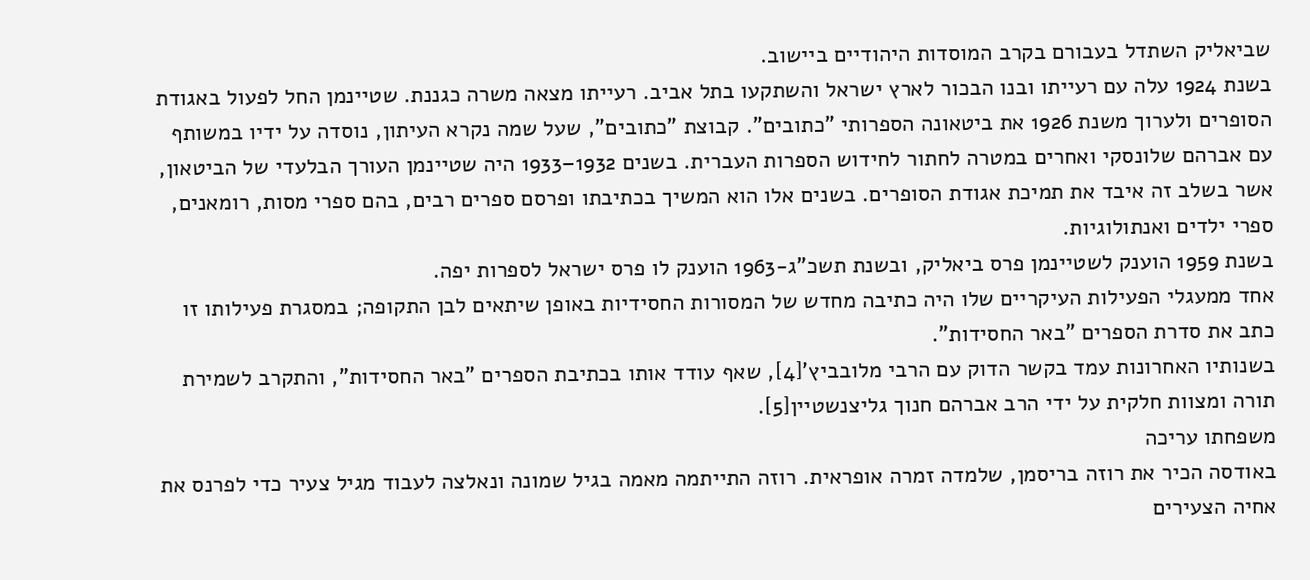שביאליק השתדל בעבורם בקרב המוסדות היהודיים ביישוב.
בשנת 1924 עלה עם רעייתו ובנו הבכור לארץ ישראל והשתקעו בתל אביב. רעייתו מצאה משרה כגננת. שטיינמן החל לפעול באגודת הסופרים ולערוך משנת 1926 את ביטאונה הספרותי "כתובים". קבוצת "כתובים", שעל שמה נקרא העיתון, נוסדה על ידיו במשותף עם אברהם שלונסקי ואחרים במטרה לחתור לחידוש הספרות העברית. בשנים 1932–1933 היה שטיינמן העורך הבלעדי של הביטאון, אשר בשלב זה איבד את תמיכת אגודת הסופרים. בשנים אלו הוא המשיך בכתיבתו ופרסם ספרים רבים, בהם ספרי מסות, רומאנים, ספרי ילדים ואנתולוגיות.
בשנת 1959 הוענק לשטיינמן פרס ביאליק, ובשנת תשכ"ג-1963 הוענק לו פרס ישראל לספרות יפה.
אחד ממעגלי הפעילות העיקריים שלו היה כתיבה מחדש של המסורות החסידיות באופן שיתאים לבן התקופה; במסגרת פעילותו זו כתב את סדרת הספרים "באר החסידות".
בשנותיו האחרונות עמד בקשר הדוק עם הרבי מלובביץ'[4], שאף עודד אותו בכתיבת הספרים "באר החסידות", והתקרב לשמירת תורה ומצוות חלקית על ידי הרב אברהם חנוך גליצנשטיין[5].
משפחתו עריכה
באודסה הכיר את רוזה בריסמן, שלמדה זמרה אופראית. רוזה התייתמה מאמה בגיל שמונה ונאלצה לעבוד מגיל צעיר כדי לפרנס את אחיה הצעירים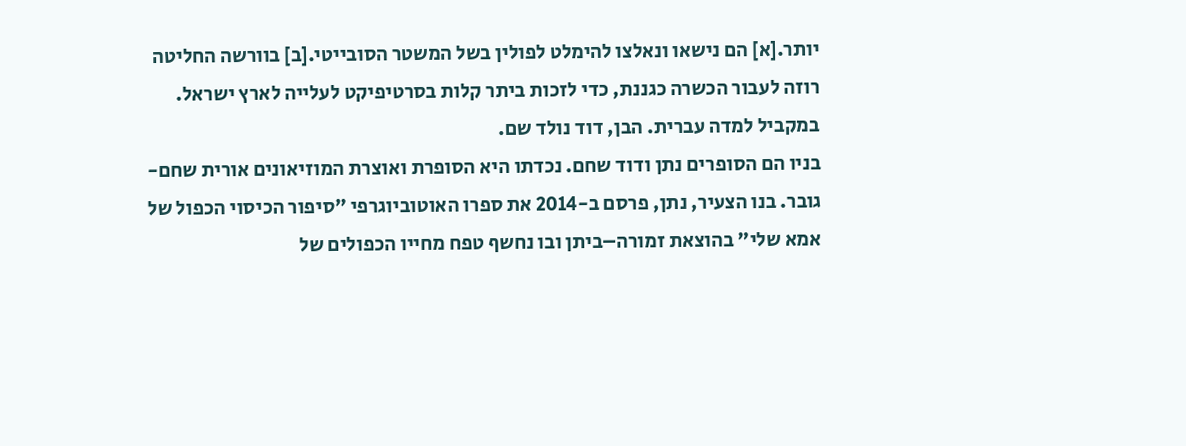יותר.[א] הם נישאו ונאלצו להימלט לפולין בשל המשטר הסובייטי.[ב] בוורשה החליטה רוזה לעבור הכשרה כגננת, כדי לזכות ביתר קלות בסרטיפיקט לעלייה לארץ ישראל. במקביל למדה עברית. הבן, דוד נולד שם.
בניו הם הסופרים נתן ודוד שחם. נכדתו היא הסופרת ואוצרת המוזיאונים אורית שחם-גובר. בנו הצעיר, נתן, פרסם ב-2014 את ספרו האוטוביוגרפי "סיפור הכיסוי הכפול של אמא שלי" בהוצאת זמורה–ביתן ובו נחשף טפח מחייו הכפולים של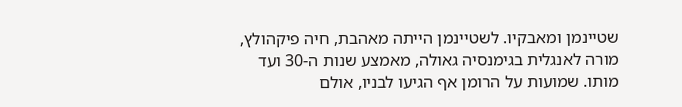שטיינמן ומאבקיו. לשטיינמן הייתה מאהבת, חיה פיקהולץ, מורה לאנגלית בגימנסיה גאולה, מאמצע שנות ה-30 ועד מותו. שמועות על הרומן אף הגיעו לבניו, אולם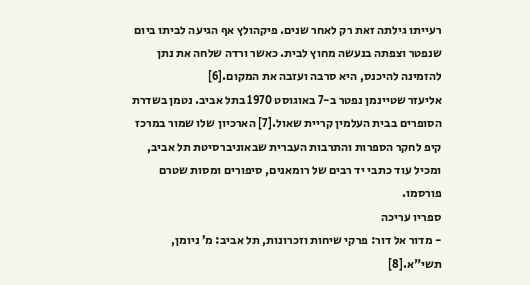רעייתו גילתה זאת רק לאחר שנים. פיקהולץ אף הגיעה לביתו ביום שנפטר וצפתה בנעשה מחוץ לבית. כאשר ורדה שלחה את נתן להזמינה להיכנס, היא סרבה ועזבה את המקום.[6]
אליעזר שטיינמן נפטר ב-7 באוגוסט 1970 בתל אביב. נטמן בשדרת הסופרים בבית העלמין קריית שאול.[7] הארכיון שלו שמור במרכז קיפ לחקר הספרות והתרבות העברית שבאוניברסיטת תל אביב, ומכיל עוד כתבי יד רבים של רומאנים, סיפורים ומסות שטרם פורסמו.
ספריו עריכה
- מדור אל דור: פרקי שיחות וזכרונות, תל אביב: מ’ ניומן, תשי"א.[8]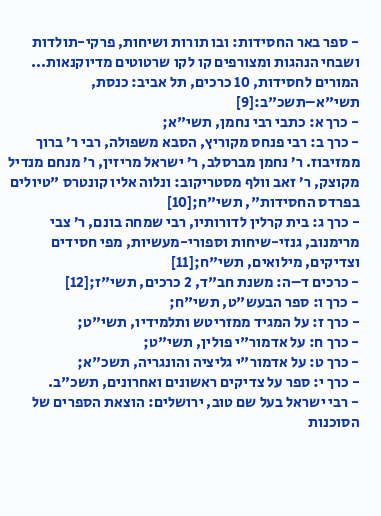- ספר באר החסידות: ובו תורות ושיחות, פרקי-תולדות ושבחי הנהגות ומצורפים קו לקו שרטוטים מדיוקנאות... המורים לחסידות, 10 כרכים, תל אביב: כנסת, תשי"א–תשכ"ב:[9]
- כרך א: כתבי רבי נחמן, תשי"א;
- כרך ב: רבי פנחס מקוריץ, הסבא משפולה, רבי ר’ ברוך ממזיבוז. ר’ נחמן מברסלב, ר’ ישראל מריזין, ר’ מנחם מנדיל מקוצק, ר’ זאב וולף מסטריקוב: ונלוה אליו קונטרס "טיולים בפרדס החסידות", תשי"ח;[10]
- כרך ג: בית קרלין לדורותיו, רבי שמחה בונם, ר’ צבי מרימנוב, גנזי-שיחות וספורי-מעשיות, מפי חסידים וצדיקים, מילואים, תשי"ח;[11]
- כרכים ד–ה: משנת חב"ד, 2 כרכים, תשי"ז;[12]
- כרך ו: ספר הבעש"ט, תשי"ח;
- כרך ז: על המגיד ממזריטש ותלמידיו, תשי"ט;
- כרך ח: על אדמור"י פולין, תשי"ט;
- כרך ט: על אדמור"י גליציה והונגריה, תשכ"א;
- כרך י: ספר על צדיקים ראשונים ואחרונים, תשכ"ב.
- רבי ישראל בעל שם טוב, ירושלים: הוצאת הספרים של הסוכנות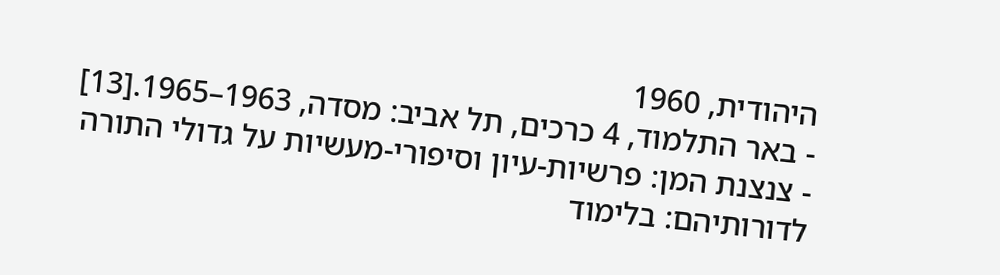היהודית, 1960
- באר התלמוד, 4 כרכים, תל אביב: מסדה, 1963–1965.[13]
- צנצנת המן: פרשיות-עיון וסיפורי-מעשיות על גדולי התורה לדורותיהם: בלימוד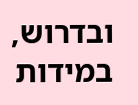ובדרוש, במידות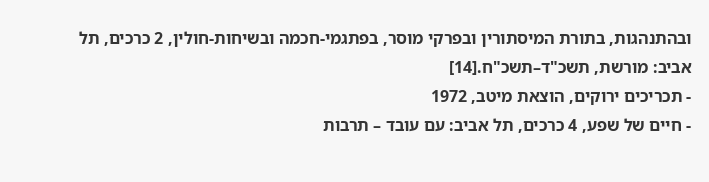ובהתנהגות, בתורת המיסתורין ובפרקי מוסר, בפתגמי-חכמה ובשיחות-חולין, 2 כרכים, תל אביב: מורשת, תשכ"ד–תשכ"ח.[14]
- תכריכים ירוקים, הוצאת מיטב, 1972
- חיים של שפע, 4 כרכים, תל אביב: עם עובד – תרבות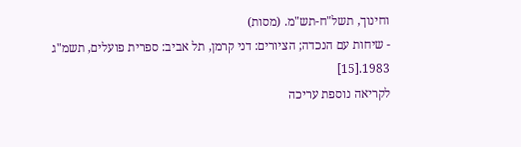וחינוך, תשל"ח-תש"מ. (מסות)
- שיחות עם הנכדה; הציורים: דני קרמן, תל אביב: ספרית פועלים, תשמ"ג 1983.[15]
לקריאה נוספת עריכה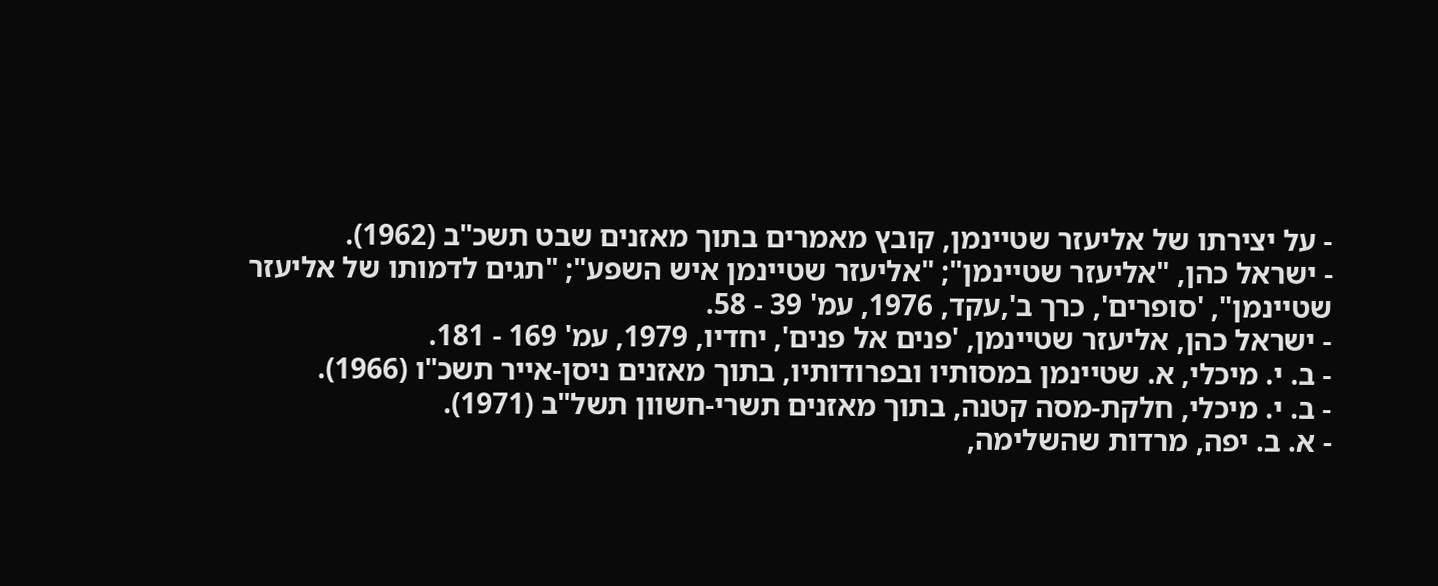- על יצירתו של אליעזר שטיינמן, קובץ מאמרים בתוך מאזנים שבט תשכ"ב (1962).
- ישראל כהן, "אליעזר שטיינמן"; "אליעזר שטיינמן איש השפע"; "תגים לדמותו של אליעזר שטיינמן", 'סופרים', כרך ב',עקד, 1976, עמ' 39 - 58.
- ישראל כהן, אליעזר שטיינמן, 'פנים אל פנים', יחדיו, 1979, עמ' 169 - 181.
- ב. י. מיכלי, א. שטיינמן במסותיו ובפרודותיו, בתוך מאזנים ניסן-אייר תשכ"ו (1966).
- ב. י. מיכלי, חלקת-מסה קטנה, בתוך מאזנים תשרי-חשוון תשל"ב (1971).
- א. ב. יפה, מרדות שהשלימה,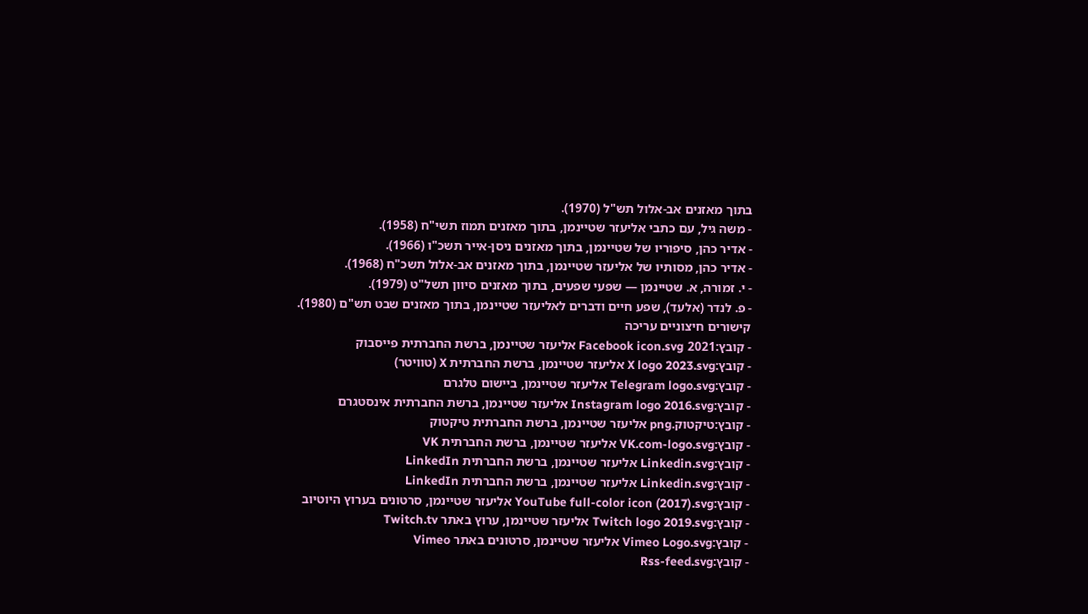בתוך מאזנים אב-אלול תש"ל (1970).
- משה גיל, עם כתבי אליעזר שטיינמן, בתוך מאזנים תמוז תשי"ח (1958).
- אדיר כהן, סיפוריו של שטיינמן, בתוך מאזנים ניסן-אייר תשכ"ו (1966).
- אדיר כהן, מסותיו של אליעזר שטיינמן, בתוך מאזנים אב-אלול תשכ"ח (1968).
- י. זמורה, א. שטיינמן — שפעי שפעים, בתוך מאזנים סיוון תשל"ט (1979).
- פ. לנדר (אלעד), שפע חיים ודברים לאליעזר שטיינמן, בתוך מאזנים שבט תש"ם (1980).
קישורים חיצוניים עריכה
- קובץ:2021 Facebook icon.svg אליעזר שטיינמן, ברשת החברתית פייסבוק
- קובץ:X logo 2023.svg אליעזר שטיינמן, ברשת החברתית X (טוויטר)
- קובץ:Telegram logo.svg אליעזר שטיינמן, ביישום טלגרם
- קובץ:Instagram logo 2016.svg אליעזר שטיינמן, ברשת החברתית אינסטגרם
- קובץ:טיקטוק.png אליעזר שטיינמן, ברשת החברתית טיקטוק
- קובץ:VK.com-logo.svg אליעזר שטיינמן, ברשת החברתית VK
- קובץ:Linkedin.svg אליעזר שטיינמן, ברשת החברתית LinkedIn
- קובץ:Linkedin.svg אליעזר שטיינמן, ברשת החברתית LinkedIn
- קובץ:YouTube full-color icon (2017).svg אליעזר שטיינמן, סרטונים בערוץ היוטיוב
- קובץ:Twitch logo 2019.svg אליעזר שטיינמן, ערוץ באתר Twitch.tv
- קובץ:Vimeo Logo.svg אליעזר שטיינמן, סרטונים באתר Vimeo
- קובץ:Rss-feed.svg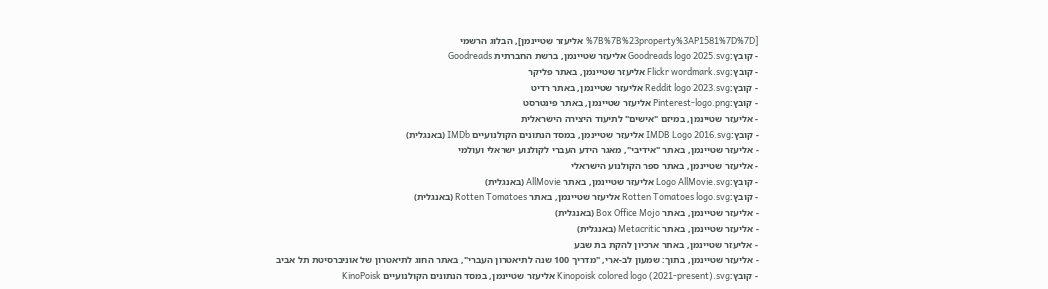[%7B%7B%23property%3AP1581%7D%7D אליעזר שטיינמן], הבלוג הרשמי
- קובץ:Goodreads logo 2025.svg אליעזר שטיינמן, ברשת החברתית Goodreads
- קובץ:Flickr wordmark.svg אליעזר שטיינמן, באתר פליקר
- קובץ:Reddit logo 2023.svg אליעזר שטיינמן, באתר רדיט
- קובץ:Pinterest-logo.png אליעזר שטיינמן, באתר פינטרסט
- אליעזר שטיינמן, במיזם "אישים" לתיעוד היצירה הישראלית
- קובץ:IMDB Logo 2016.svg אליעזר שטיינמן, במסד הנתונים הקולנועיים IMDb (באנגלית)
- אליעזר שטיינמן, באתר "אידיבי", מאגר הידע העברי לקולנוע ישראלי ועולמי
- אליעזר שטיינמן, באתר ספר הקולנוע הישראלי
- קובץ:Logo AllMovie.svg אליעזר שטיינמן, באתר AllMovie (באנגלית)
- קובץ:Rotten Tomatoes logo.svg אליעזר שטיינמן, באתר Rotten Tomatoes (באנגלית)
- אליעזר שטיינמן, באתר Box Office Mojo (באנגלית)
- אליעזר שטיינמן, באתר Metacritic (באנגלית)
- אליעזר שטיינמן, באתר ארכיון להקת בת שבע
- אליעזר שטיינמן, בתוך: שמעון לב-ארי, "מדריך 100 שנה לתיאטרון העברי", באתר החוג לתיאטרון של אוניברסיטת תל אביב
- קובץ:Kinopoisk colored logo (2021-present).svg אליעזר שטיינמן, במסד הנתונים הקולנועיים KinoPoisk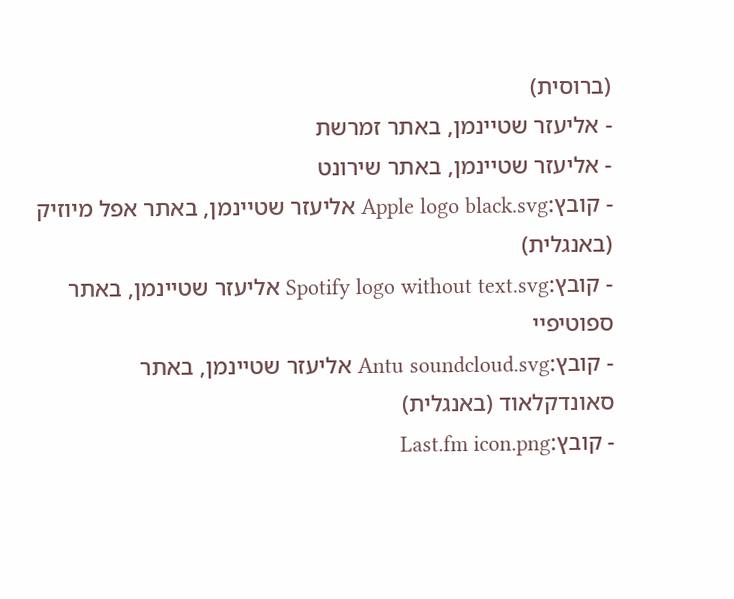(ברוסית)
- אליעזר שטיינמן, באתר זמרשת
- אליעזר שטיינמן, באתר שירונט
- קובץ:Apple logo black.svg אליעזר שטיינמן, באתר אפל מיוזיק (באנגלית)
- קובץ:Spotify logo without text.svg אליעזר שטיינמן, באתר ספוטיפיי
- קובץ:Antu soundcloud.svg אליעזר שטיינמן, באתר סאונדקלאוד (באנגלית)
- קובץ:Last.fm icon.png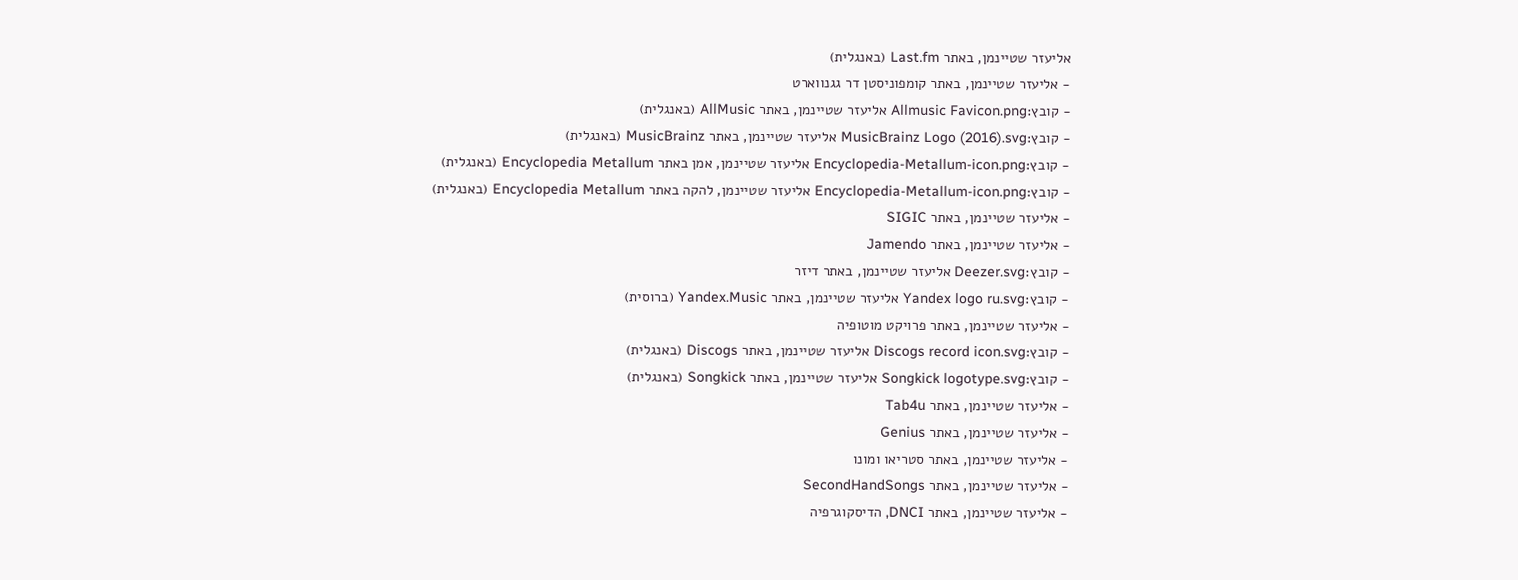אליעזר שטיינמן, באתר Last.fm (באנגלית)
- אליעזר שטיינמן, באתר קומפוניסטן דר גגנווארט
- קובץ:Allmusic Favicon.png אליעזר שטיינמן, באתר AllMusic (באנגלית)
- קובץ:MusicBrainz Logo (2016).svg אליעזר שטיינמן, באתר MusicBrainz (באנגלית)
- קובץ:Encyclopedia-Metallum-icon.png אליעזר שטיינמן, אמן באתר Encyclopedia Metallum (באנגלית)
- קובץ:Encyclopedia-Metallum-icon.png אליעזר שטיינמן, להקה באתר Encyclopedia Metallum (באנגלית)
- אליעזר שטיינמן, באתר SIGIC
- אליעזר שטיינמן, באתר Jamendo
- קובץ:Deezer.svg אליעזר שטיינמן, באתר דיזר
- קובץ:Yandex logo ru.svg אליעזר שטיינמן, באתר Yandex.Music (ברוסית)
- אליעזר שטיינמן, באתר פרויקט מוטופיה
- קובץ:Discogs record icon.svg אליעזר שטיינמן, באתר Discogs (באנגלית)
- קובץ:Songkick logotype.svg אליעזר שטיינמן, באתר Songkick (באנגלית)
- אליעזר שטיינמן, באתר Tab4u
- אליעזר שטיינמן, באתר Genius
- אליעזר שטיינמן, באתר סטריאו ומונו
- אליעזר שטיינמן, באתר SecondHandSongs
- אליעזר שטיינמן, באתר DNCI, הדיסקוגרפיה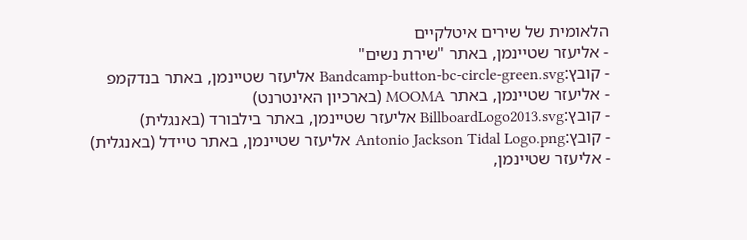הלאומית של שירים איטלקיים
- אליעזר שטיינמן, באתר "שירת נשים"
- קובץ:Bandcamp-button-bc-circle-green.svg אליעזר שטיינמן, באתר בנדקמפ
- אליעזר שטיינמן, באתר MOOMA (בארכיון האינטרנט)
- קובץ:BillboardLogo2013.svg אליעזר שטיינמן, באתר בילבורד (באנגלית)
- קובץ:Antonio Jackson Tidal Logo.png אליעזר שטיינמן, באתר טיידל (באנגלית)
- אליעזר שטיינמן,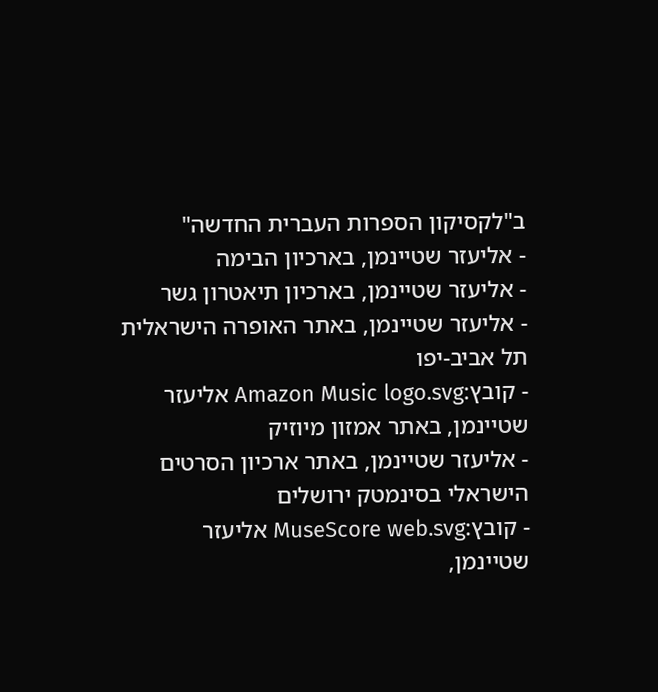ב"לקסיקון הספרות העברית החדשה"
- אליעזר שטיינמן, בארכיון הבימה
- אליעזר שטיינמן, בארכיון תיאטרון גשר
- אליעזר שטיינמן, באתר האופרה הישראלית תל אביב-יפו
- קובץ:Amazon Music logo.svg אליעזר שטיינמן, באתר אמזון מיוזיק
- אליעזר שטיינמן, באתר ארכיון הסרטים הישראלי בסינמטק ירושלים
- קובץ:MuseScore web.svg אליעזר שטיינמן,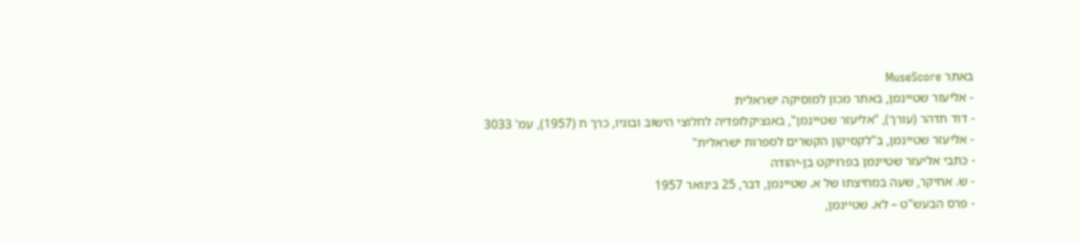באתר MuseScore
- אליעזר שטיינמן, באתר מכון למוסיקה ישראלית
- דוד תדהר (עורך), "אליעזר שטיינמן", באנציקלופדיה לחלוצי הישוב ובוניו, כרך ח (1957), עמ' 3033
- אליעזר שטיינמן, ב"לקסיקון הקשרים לספרות ישראלית"
- כתבי אליעזר שטיינמן בפרויקט בן-יהודה
- ש. אחיקר, שעה במחיצתו של א. שטיינמן, דבר, 25 בינואר 1957
- פרס הבעש"ט – לא. שטיינמן,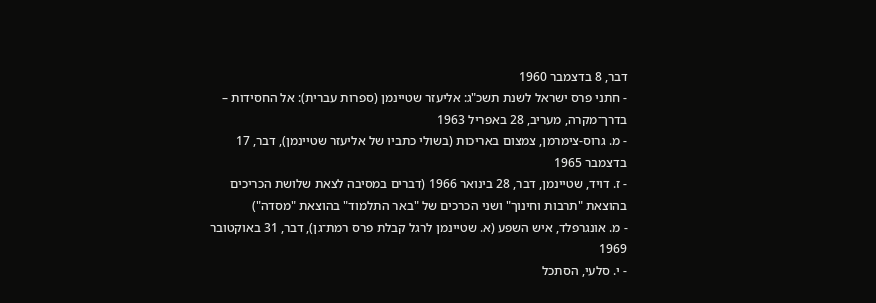דבר, 8 בדצמבר 1960
- חתני פרס ישראל לשנת תשכ"ג: אליעזר שטיינמן (ספרות עברית): אל החסידות – בדרך־מקרה, מעריב, 28 באפריל 1963
- מ. גרוס-צימרמן, צמצום באריכות (בשולי כתביו של אליעזר שטיינמן), דבר, 17 בדצמבר 1965
- ז. דויד, שטיינמן, דבר, 28 בינואר 1966 (דברים במסיבה לצאת שלושת הכריכים בהוצאת "תרבות וחינוך" ושני הכרכים של "באר התלמוד" בהוצאת "מסדה")
- מ. אונגרפלד, איש השפע (א. שטיינמן לרגל קבלת פרס רמת־גן), דבר, 31 באוקטובר 1969
- י. סלעי, הסתכל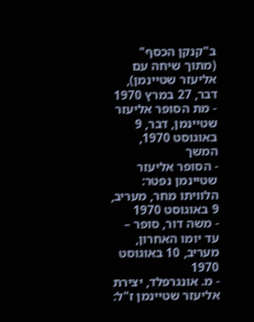ב"קנקן הכסף" (מתוך שיחה עם אליעזר שטיינמן), דבר, 27 במרץ 1970
- מת הסופר אליעזר שטיינמן, דבר, 9 באוגוסט 1970, המשך
- הסופר אליעזר שטיינמן נפטר: הלוויתו מחר, מעריב, 9 באוגוסט 1970
- משה דור, סופר – עד יומו האחרון, מעריב, 10 באוגוסט 1970
- מ. אונגרפלד, יצירת אליעזר שטיינמן ז"ל: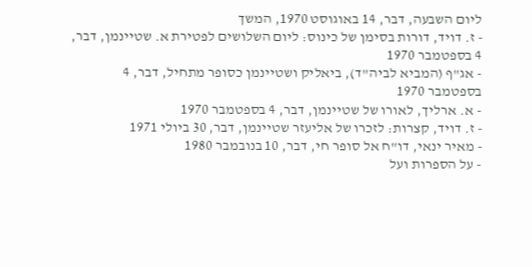ליום השבעה, דבר, 14 באוגוסט 1970, המשך
- ז. דויד, דורות בסימן של כינוס: ליום השלושים לפטירת א. שטיינמן, דבר, 4 בספטמבר 1970
- אג"ף (המביא לביה"ד), ביאליק ושטיינמן כסופר מתחיל, דבר, 4 בספטמבר 1970
- א. ארליך, לאורו של שטיינמן, דבר, 4 בספטמבר 1970
- ז. דויד, קצרות: לזכרו של אליעזר שטיינמן, דבר, 30 ביולי 1971
- מאיר ינאי, דו"ח אל סופר חי, דבר, 10 בנובמבר 1980
- על הספרות ועל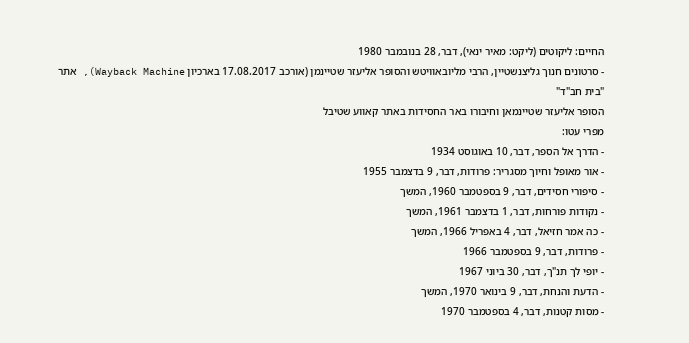החיים: ליקוטים (ליקט: מאיר ינאי), דבר, 28 בנובמבר 1980
- סרטונים חנוך גליצנשטיין, הרבי מליובאוויטש והסופר אליעזר שטיינמן (אורכב 17.08.2017 בארכיון Wayback Machine), אתר "בית חב"ד"
הסופר אליעזר שטיינמאן וחיבורו באר החסידות באתר קאווע שטיבל
מפרי עטו:
- הדרך אל הספר, דבר, 10 באוגוסט 1934
- אור מאופל וחיוך מסגריר: פרודות, דבר, 9 בדצמבר 1955
- סיפורי חסידים, דבר, 9 בספטמבר 1960, המשך
- נקודות פורחות, דבר, 1 בדצמבר 1961, המשך
- כה אמר חזיאל, דבר, 4 באפריל 1966, המשך
- פרודות, דבר, 9 בספטמבר 1966
- יופי לך תנ"ך, דבר, 30 ביוני 1967
- הדעת והנחת, דבר, 9 בינואר 1970, המשך
- מסות קטנות, דבר, 4 בספטמבר 1970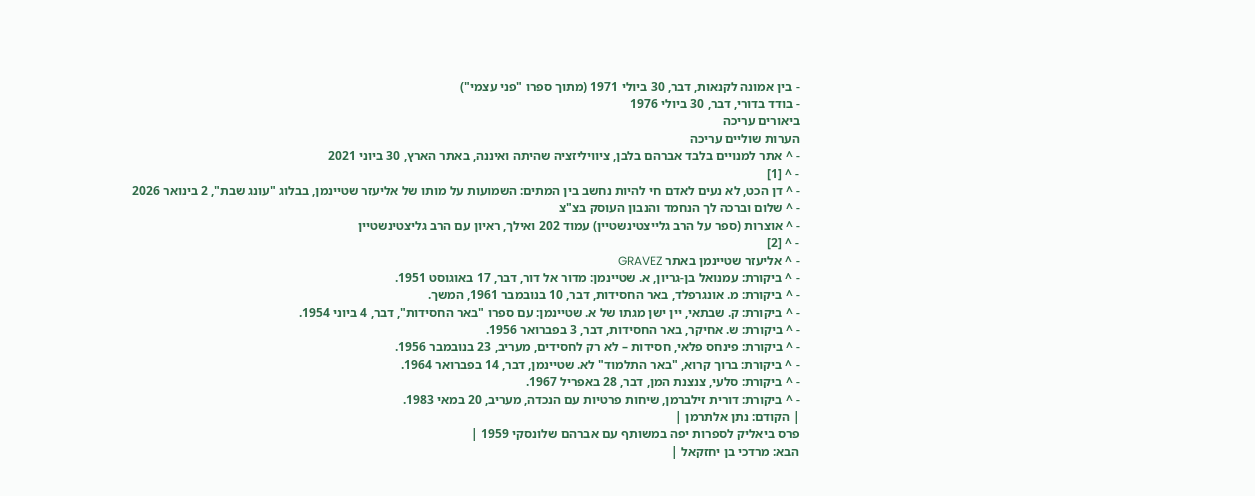- בין אמונה לקנאות, דבר, 30 ביולי 1971 (מתוך ספרו "פני עצמי")
- בודד בדורי, דבר, 30 ביולי 1976
ביאורים עריכה
הערות שוליים עריכה
- ^ אתר למנויים בלבד אברהם בלבן, ציוויליזציה שהיתה ואיננה, באתר הארץ, 30 ביוני 2021
- ^ [1]
- ^ דן הכט, לא נעים לאדם חי להיות נחשב בין המתים: השמועות על מותו של אליעזר שטיינמן, בבלוג "עונג שבת", 2 בינואר 2026
- ^ שלום וברכה לך הנחמד והנבון העוסק בצ"צ
- ^ אוצרות (ספר על הרב גלייצטינשטיין) עמוד 202 ואילך, ראיון עם הרב גליצטינשטיין
- ^ [2]
- ^ אליעזר שטיינמן באתר GRAVEZ
- ^ ביקורת: עמנואל בן-גריון, א. שטיינמן: מדור אל דור, דבר, 17 באוגוסט 1951.
- ^ ביקורת: מ. אונגרפלד, באר החסידות, דבר, 10 בנובמבר 1961, המשך.
- ^ ביקורת: ק. שבתאי, יין ישן מגתו של א. שטיינמן: עם ספרו "באר החסידות", דבר, 4 ביוני 1954.
- ^ ביקורת: ש. אחיקר, באר החסידות, דבר, 3 בפברואר 1956.
- ^ ביקורת: פינחס פלאי, חסידות – לא רק לחסידים, מעריב, 23 בנובמבר 1956.
- ^ ביקורת: ברוך קרוא, "באר התלמוד" לא. שטיינמן, דבר, 14 בפברואר 1964.
- ^ ביקורת: סלעי, צנצנת המן, דבר, 28 באפריל 1967.
- ^ ביקורת: דורית זילברמן, שיחות פרטיות עם הנכדה, מעריב, 20 במאי 1983.
| הקודם: נתן אלתרמן |
פרס ביאליק לספרות יפה במשותף עם אברהם שלונסקי 1959 |
הבא: מרדכי בן יחזקאל |